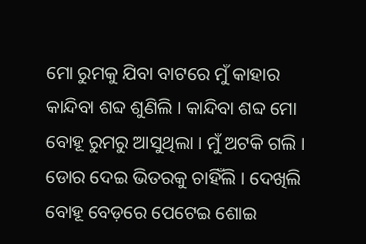ମୋ ରୁମକୁ ଯିବା ବାଟରେ ମୁଁ କାହାର କାନ୍ଦିବା ଶବ୍ଦ ଶୁଣିଲି । କାନ୍ଦିବା ଶବ୍ଦ ମୋ ବୋହୂ ରୁମରୁ ଆସୁଥିଲା । ମୁଁ ଅଟକି ଗଲି । ଡୋର ଦେଇ ଭିତରକୁ ଚାହିଁଲି । ଦେଖିଲି ବୋହୂ ବେଡ଼ରେ ପେଟେଇ ଶୋଇ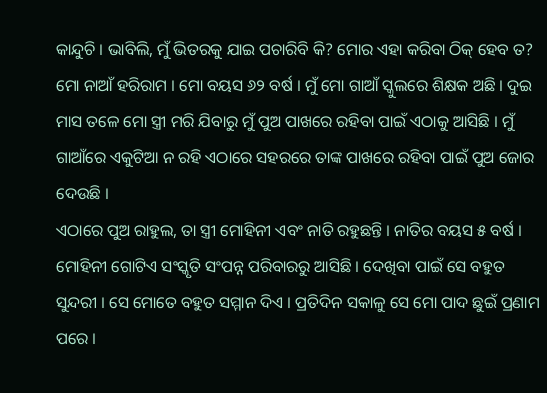କାନ୍ଦୁଚି । ଭାବିଲି, ମୁଁ ଭିତରକୁ ଯାଇ ପଚାରିବି କି? ମୋର ଏହା କରିବା ଠିକ୍ ହେବ ତ?
ମୋ ନାଆଁ ହରିରାମ । ମୋ ବୟସ ୬୨ ବର୍ଷ । ମୁଁ ମୋ ଗାଆଁ ସ୍କୁଲରେ ଶିକ୍ଷକ ଅଛି । ଦୁଇ ମାସ ତଳେ ମୋ ସ୍ତ୍ରୀ ମରି ଯିବାରୁ ମୁଁ ପୁଅ ପାଖରେ ରହିବା ପାଇଁ ଏଠାକୁ ଆସିଛି । ମୁଁ ଗାଆଁରେ ଏକୁଟିଆ ନ ରହି ଏଠାରେ ସହରରେ ତାଙ୍କ ପାଖରେ ରହିବା ପାଇଁ ପୁଅ ଜୋର ଦେଉଛି ।
ଏଠାରେ ପୁଅ ରାହୁଲ, ତା ସ୍ତ୍ରୀ ମୋହିନୀ ଏବଂ ନାତି ରହୁଛନ୍ତି । ନାତିର ବୟସ ୫ ବର୍ଷ । ମୋହିନୀ ଗୋଟିଏ ସଂସ୍କୃତି ସଂପନ୍ନ ପରିବାରରୁ ଆସିଛି । ଦେଖିବା ପାଇଁ ସେ ବହୁତ ସୁନ୍ଦରୀ । ସେ ମୋତେ ବହୁତ ସମ୍ମାନ ଦିଏ । ପ୍ରତିଦିନ ସକାଳୁ ସେ ମୋ ପାଦ ଛୁଇଁ ପ୍ରଣାମ ପରେ ।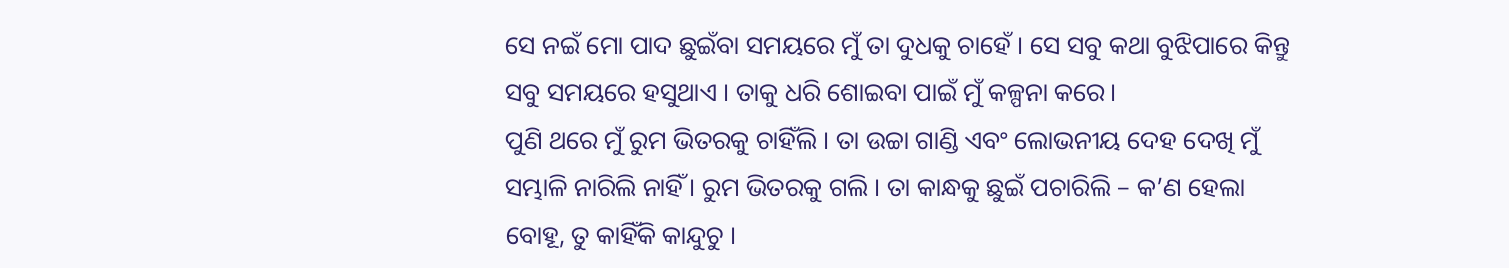ସେ ନଇଁ ମୋ ପାଦ ଛୁଇଁବା ସମୟରେ ମୁଁ ତା ଦୁଧକୁ ଚାହେଁ । ସେ ସବୁ କଥା ବୁଝିପାରେ କିନ୍ତୁ ସବୁ ସମୟରେ ହସୁଥାଏ । ତାକୁ ଧରି ଶୋଇବା ପାଇଁ ମୁଁ କଳ୍ପନା କରେ।
ପୁଣି ଥରେ ମୁଁ ରୁମ ଭିତରକୁ ଚାହିଁଲି । ତା ଉଚ୍ଚା ଗାଣ୍ଡି ଏବଂ ଲୋଭନୀୟ ଦେହ ଦେଖି ମୁଁ ସମ୍ଭାଳି ନାରିଲି ନାହିଁ । ରୁମ ଭିତରକୁ ଗଲି । ତା କାନ୍ଧକୁ ଛୁଇଁ ପଚାରିଲି – କ’ଣ ହେଲା ବୋହୂ, ତୁ କାହିଁକି କାନ୍ଦୁଚୁ ।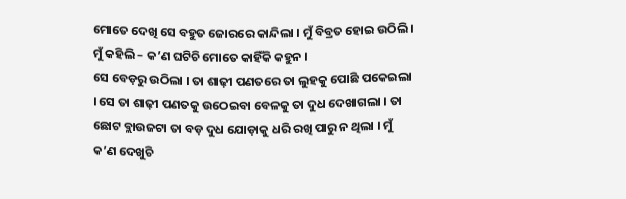ମୋତେ ଦେଖି ସେ ବହୁତ ଜୋରରେ କାନ୍ଦିଲା । ମୁଁ ବିବ୍ରତ ହୋଇ ଉଠିଲି । ମୁଁ କହିଲି – କ’ଣ ଘଟିଚି ମୋତେ କାହିଁକି କହୁନ ।
ସେ ବେଡ଼ରୁ ଉଠିଲା । ତା ଶାଢ଼ୀ ପଣତରେ ତା ଲୁହକୁ ପୋଛି ପକେଇଲା । ସେ ତା ଶାଢ଼ୀ ପଣତକୁ ଉଠେଇବା ବେଳକୁ ତା ଦୁଧ ଦେଖାଗଲା । ତା ଛୋଟ ବ୍ଲାଉଜଟା ତା ବଡ଼ ଦୁଧ ଯୋଡ଼ାକୁ ଧରି ରଖି ପାରୁ ନ ଥିଲା । ମୁଁ କ’ଣ ଦେଖୁଚି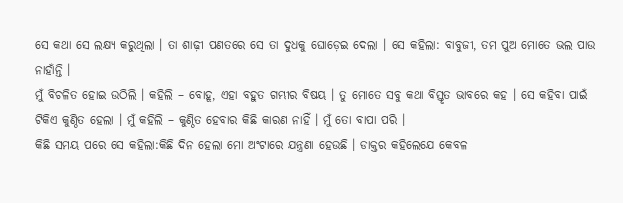ସେ କଥା ସେ ଲକ୍ଷ୍ୟ କରୁଥିଲା । ତା ଶାଢ଼ୀ ପଣତରେ ସେ ତା ଦୁଧକୁ ଘୋଡ଼େଇ ଦେଲା । ସେ କହିଲା: ବାବୁଜୀ, ତମ ପୁଅ ମୋତେ ଭଲ ପାଉ ନାହାଁନ୍ତି ।
ମୁଁ ବିଚଳିତ ହୋଇ ଉଠିଲି । କହିଲି – ବୋହୂ, ଏହା ବହୁତ ଗମ୍ଭୀର ବିଷୟ । ତୁ ମୋତେ ସବୁ କଥା ବିସ୍ତୃତ ଭାବରେ କହ । ସେ କହିବା ପାଇଁ ଟିକିଏ କୁଣ୍ଠିତ ହେଲା । ମୁଁ କହିଲି – କୁଣ୍ଠିତ ହେବାର କିଛି କାରଣ ନାହିଁ । ମୁଁ ତୋ ବାପା ପରି ।
କିଛି ସମୟ ପରେ ସେ କହିଲା:କିଛି ଦିନ ହେଲା ମୋ ଅଂଟାରେ ଯନ୍ତ୍ରଣା ହେଉଛି । ଡାକ୍ତର କହିଲେଯେ କେବଳ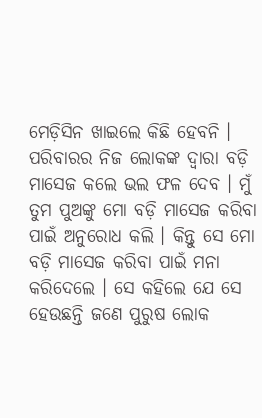ମେଡ଼ିସିନ ଖାଇଲେ କିଛି ହେବନି । ପରିବାରର ନିଜ ଲୋକଙ୍କ ଦ୍ୱାରା ବଡ଼ି ମାସେଜ କଲେ ଭଲ ଫଳ ଦେବ । ମୁଁ ତୁମ ପୁଅଙ୍କୁ ମୋ ବଡ଼ି ମାସେଜ କରିବା ପାଇଁ ଅନୁରୋଧ କଲି । କିନ୍ତୁ ସେ ମୋ ବଡ଼ି ମାସେଜ କରିବା ପାଇଁ ମନା କରିଦେଲେ । ସେ କହିଲେ ଯେ ସେ ହେଉଛନ୍ତି ଜଣେ ପୁରୁଷ ଲୋକ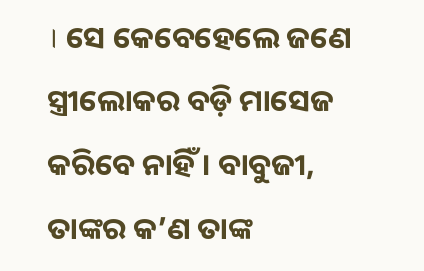। ସେ କେବେହେଲେ ଜଣେ ସ୍ତ୍ରୀଲୋକର ବଡ଼ି ମାସେଜ କରିବେ ନାହିଁ । ବାବୁଜୀ, ତାଙ୍କର କ’ଣ ତାଙ୍କ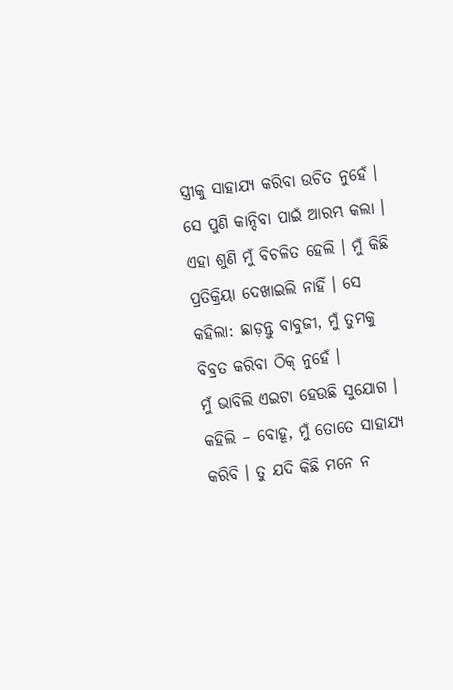ସ୍ତ୍ରୀକୁ ସାହାଯ୍ୟ କରିବା ଉଚିତ ନୁହେଁ । ସେ ପୁଣି କାନ୍ଦିବା ପାଇଁ ଆରମ୍ଭ କଲା । ଏହା ଶୁଣି ମୁଁ ବିଚଳିତ ହେଲି । ମୁଁ କିଛି ପ୍ରତିକ୍ରିୟା ଦେଖାଇଲି ନାହିଁ । ସେ କହିଲା: ଛାଡ଼ନ୍ତୁ ବାବୁଜୀ, ମୁଁ ତୁମକୁ ବିବ୍ରତ କରିବା ଠିକ୍ ନୁହେଁ ।
ମୁଁ ଭାବିଲି ଏଇଟା ହେଉଛି ସୁଯୋଗ । କହିଲି – ବୋହୂ, ମୁଁ ତୋତେ ସାହାଯ୍ୟ କରିବି । ତୁ ଯଦି କିଛି ମନେ ନ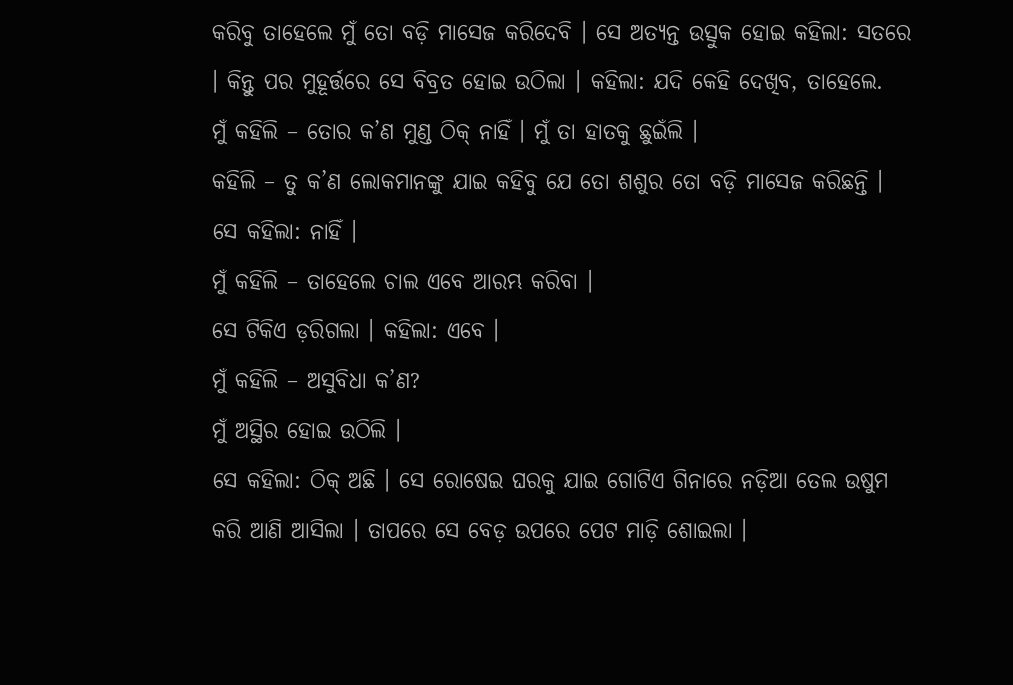କରିବୁ ତାହେଲେ ମୁଁ ତୋ ବଡ଼ି ମାସେଜ କରିଦେବି । ସେ ଅତ୍ୟନ୍ତ ଉତ୍ସୁକ ହୋଇ କହିଲା: ସତରେ । କିନ୍ତୁ ପର ମୁହୂର୍ତ୍ତରେ ସେ ବିବ୍ରତ ହୋଇ ଉଠିଲା । କହିଲା: ଯଦି କେହି ଦେଖିବ, ତାହେଲେ.
ମୁଁ କହିଲି – ତୋର କ’ଣ ମୁଣ୍ଡ ଠିକ୍ ନାହିଁ । ମୁଁ ତା ହାତକୁ ଛୁଇଁଲି ।
କହିଲି – ତୁ କ’ଣ ଲୋକମାନଙ୍କୁ ଯାଇ କହିବୁ ଯେ ତୋ ଶଶୁର ତୋ ବଡ଼ି ମାସେଜ କରିଛନ୍ତି ।
ସେ କହିଲା: ନାହିଁ ।
ମୁଁ କହିଲି – ତାହେଲେ ଚାଲ ଏବେ ଆରମ୍ଭ କରିବା ।
ସେ ଟିକିଏ ଡ଼ରିଗଲା । କହିଲା: ଏବେ ।
ମୁଁ କହିଲି – ଅସୁବିଧା କ’ଣ?
ମୁଁ ଅସ୍ଥିର ହୋଇ ଉଠିଲି ।
ସେ କହିଲା: ଠିକ୍ ଅଛି । ସେ ରୋଷେଇ ଘରକୁ ଯାଇ ଗୋଟିଏ ଗିନାରେ ନଡ଼ିଆ ତେଲ ଉଷୁମ କରି ଆଣି ଆସିଲା । ତାପରେ ସେ ବେଡ଼ ଉପରେ ପେଟ ମାଡ଼ି ଶୋଇଲା ।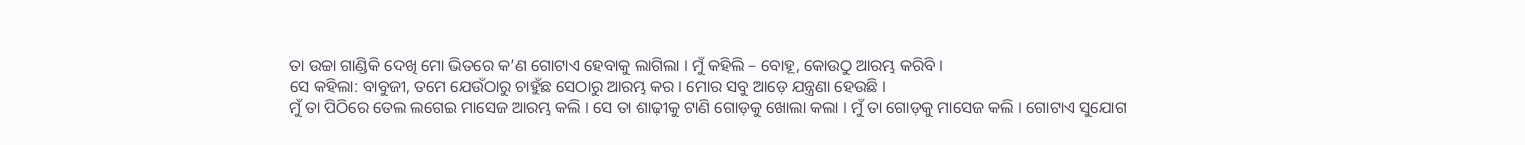ତା ଉଚ୍ଚା ଗାଣ୍ଡିକି ଦେଖି ମୋ ଭିତରେ କ’ଣ ଗୋଟାଏ ହେବାକୁ ଲାଗିଲା । ମୁଁ କହିଲି – ବୋହୂ, କୋଉଠୁ ଆରମ୍ଭ କରିବି ।
ସେ କହିଲା: ବାବୁଜୀ, ତମେ ଯେଉଁଠାରୁ ଚାହୁଁଛ ସେଠାରୁ ଆରମ୍ଭ କର । ମୋର ସବୁ ଆଡ଼େ ଯନ୍ତ୍ରଣା ହେଉଛି ।
ମୁଁ ତା ପିଠିରେ ତେଲ ଲଗେଇ ମାସେଜ ଆରମ୍ଭ କଲି । ସେ ତା ଶାଢ଼ୀକୁ ଟାଣି ଗୋଡ଼କୁ ଖୋଲା କଲା । ମୁଁ ତା ଗୋଡ଼କୁ ମାସେଜ କଲି । ଗୋଟାଏ ସୁଯୋଗ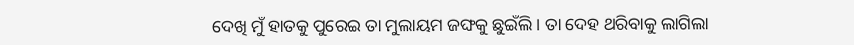ଦେଖି ମୁଁ ହାତକୁ ପୁରେଇ ତା ମୁଲାୟମ ଜଙ୍ଘକୁ ଛୁଇଁଲି । ତା ଦେହ ଥରିବାକୁ ଲାଗିଲା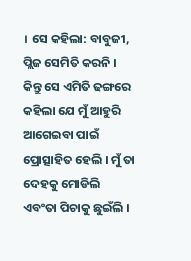। ସେ କହିଲା: ବାବୁଜୀ, ପ୍ଲିଜ ସେମିତି କରନି । କିନ୍ତୁ ସେ ଏମିତି ଢଙ୍ଗରେ କହିଲା ଯେ ମୁଁ ଆହୁରି ଆଗେଇବା ପାଇଁ ପ୍ରୋତ୍ସାହିତ ହେଲି । ମୁଁ ତା ଦେହକୁ ମୋଡିଲି ଏବଂତା ପିଚାକୁ ଛୁଇଁଲି ।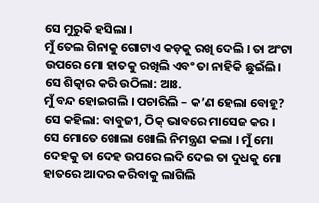ସେ ମୁରୁକି ହସିଲା ।
ମୁଁ ତେଲ ଗିନାକୁ ଗୋଟାଏ କଡ଼କୁ ରଖି ଦେଲି । ତା ଅଂଟା ଉପରେ ମୋ ହାତକୁ ରଖିଲି ଏବଂ ତା ନାହିକି ଛୁଇଁଲି।
ସେ ଶିତ୍କାର କରି ଉଠିଲା: ଆଃ.
ମୁଁ ବନ୍ଦ ହୋଇଗଲି । ପଚାରିଲି – କ’ଣ ହେଲା ବୋହୂ?
ସେ କହିଲା: ବାବୁଜୀ, ଠିକ୍ ଭାବରେ ମାସେଜ କର ।
ସେ ମୋତେ ଖୋଲା ଖୋଲି ନିମନ୍ତ୍ରଣ କଲା । ମୁଁ ମୋ ଦେହକୁ ତା ଦେହ ଉପରେ ଲଦି ଦେଇ ତା ଦୁଧକୁ ମୋ ହାତରେ ଆଦର କରିବାକୁ ଲାଗିଲି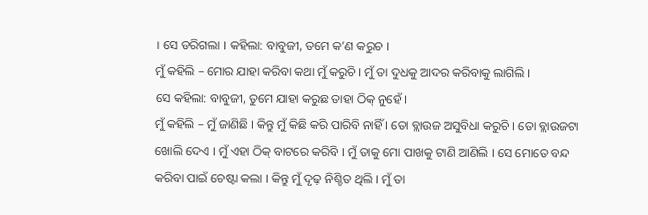। ସେ ଡରିଗଲା । କହିଲା: ବାବୁଜୀ, ତମେ କ’ଣ କରୁଚ ।
ମୁଁ କହିଲି – ମୋର ଯାହା କରିବା କଥା ମୁଁ କରୁଚି । ମୁଁ ତା ଦୁଧକୁ ଆଦର କରିବାକୁ ଲାଗିଲି ।
ସେ କହିଲା: ବାବୁଜୀ, ତୁମେ ଯାହା କରୁଛ ତାହା ଠିକ୍ ନୁହେଁ ।
ମୁଁ କହିଲି – ମୁଁ ଜାଣିଛି । କିନ୍ତୁ ମୁଁ କିଛି କରି ପାରିବି ନାହିଁ । ତୋ ବ୍ଲାଉଜ ଅସୁବିଧା କରୁଚି । ତୋ ବ୍ଲାଉଜଟା ଖୋଲି ଦେଏ । ମୁଁ ଏହା ଠିକ୍ ବାଟରେ କରିବି । ମୁଁ ତାକୁ ମୋ ପାଖକୁ ଟାଣି ଆଣିଲି । ସେ ମୋତେ ବନ୍ଦ କରିବା ପାଇଁ ଚେଷ୍ଟା କଲା । କିନ୍ତୁ ମୁଁ ଦୃଢ଼ ନିଶ୍ଚିତ ଥିଲି । ମୁଁ ତା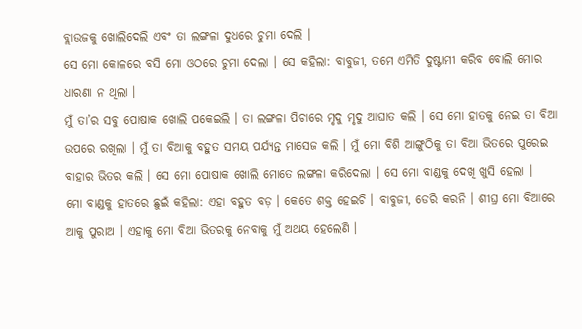ବ୍ଲାଉଜକୁ ଖୋଲିଦେଲି ଏବଂ ତା ଲଙ୍ଗଳା ଦୁଧରେ ଚୁମା ଦେଲି ।
ସେ ମୋ କୋଳରେ ବସି ମୋ ଓଠରେ ଚୁମା ଦେଲା । ସେ କହିଲା: ବାବୁଜୀ, ତମେ ଏମିତି ଦୁଷ୍ଟାମୀ କରିବ ବୋଲି ମୋର ଧାରଣା ନ ଥିଲା ।
ମୁଁ ତା’ର ସବୁ ପୋଷାକ ଖୋଲି ପକେଇଲି । ତା ଲଙ୍ଗଳା ପିଚାରେ ମୃଦୁ ମୃଦୁ ଆଘାତ କଲି । ସେ ମୋ ହାତକୁ ନେଇ ତା ବିଆ ଉପରେ ରଖିଲା । ମୁଁ ତା ବିଆକୁ ବହୁତ ସମୟ ପର୍ଯ୍ୟନ୍ତ ମାସେଜ କଲି । ମୁଁ ମୋ ବିଶି ଆଙ୍ଗୁଠିକୁ ତା ବିଆ ଭିତରେ ପୁରେଇ ବାହାର ଭିତର କଲି । ସେ ମୋ ପୋଷାକ ଖୋଲି ମୋତେ ଲଙ୍ଗଳା କରିଦେଲା । ସେ ମୋ ବାଣ୍ଡକୁ ଦେଖି ଖୁସି ହେଲା ।
ମୋ ବାଣ୍ଡକୁ ହାତରେ ଛୁଇଁ କହିଲା: ଏହା ବହୁତ ବଡ଼ । କେତେ ଶକ୍ତ ହେଇଚି । ବାବୁଜୀ, ଡେରି କରନି । ଶୀଘ୍ର ମୋ ବିଆରେ ଆକୁ ପୁରାଅ । ଏହାକୁ ମୋ ବିଆ ଭିତରକୁ ନେବାକୁ ମୁଁ ଅଥୟ ହେଲେଣି ।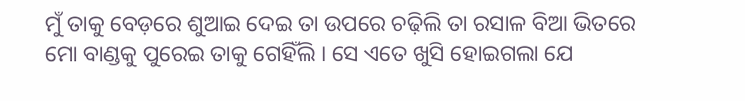ମୁଁ ତାକୁ ବେଡ଼ରେ ଶୁଆଇ ଦେଇ ତା ଉପରେ ଚଢ଼ିଲି ତା ରସାଳ ବିଆ ଭିତରେ ମୋ ବାଣ୍ଡକୁ ପୁରେଇ ତାକୁ ଗେହିଁଲି । ସେ ଏତେ ଖୁସି ହୋଇଗଲା ଯେ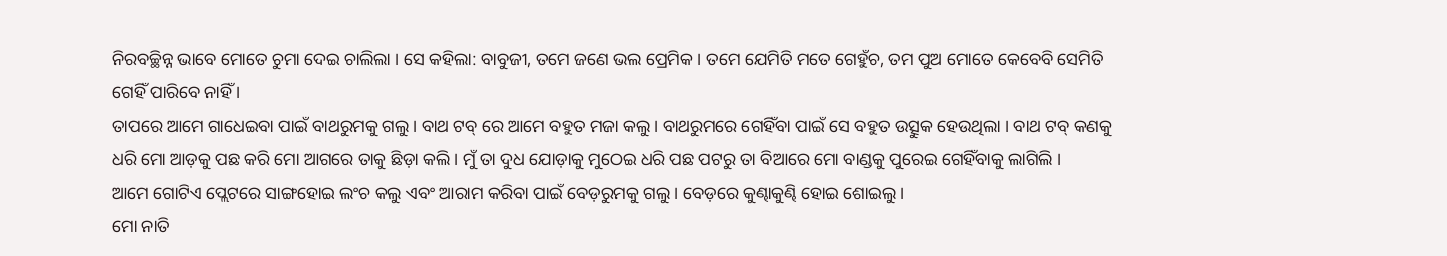ନିରବଚ୍ଛିନ୍ନ ଭାବେ ମୋତେ ଚୁମା ଦେଇ ଚାଲିଲା । ସେ କହିଲା: ବାବୁଜୀ, ତମେ ଜଣେ ଭଲ ପ୍ରେମିକ । ତମେ ଯେମିତି ମତେ ଗେହୁଁଚ, ତମ ପୁଅ ମୋତେ କେବେବି ସେମିତି ଗେହିଁ ପାରିବେ ନାହିଁ ।
ତାପରେ ଆମେ ଗାଧେଇବା ପାଇଁ ବାଥରୁମକୁ ଗଲୁ । ବାଥ ଟବ୍ ରେ ଆମେ ବହୁତ ମଜା କଲୁ । ବାଥରୁମରେ ଗେହିଁବା ପାଇଁ ସେ ବହୁତ ଉତ୍ସୁକ ହେଉଥିଲା । ବାଥ ଟବ୍ କଣକୁ ଧରି ମୋ ଆଡ଼କୁ ପଛ କରି ମୋ ଆଗରେ ତାକୁ ଛିଡ଼ା କଲି । ମୁଁ ତା ଦୁଧ ଯୋଡ଼ାକୁ ମୁଠେଇ ଧରି ପଛ ପଟରୁ ତା ବିଆରେ ମୋ ବାଣ୍ଡକୁ ପୁରେଇ ଗେହିଁବାକୁ ଲାଗିଲି ।
ଆମେ ଗୋଟିଏ ପ୍ଲେଟରେ ସାଙ୍ଗହୋଇ ଲଂଚ କଲୁ ଏବଂ ଆରାମ କରିବା ପାଇଁ ବେଡ଼ରୁମକୁ ଗଲୁ । ବେଡ଼ରେ କୁଣ୍ଢାକୁଣ୍ଢି ହୋଇ ଶୋଇଲୁ ।
ମୋ ନାତି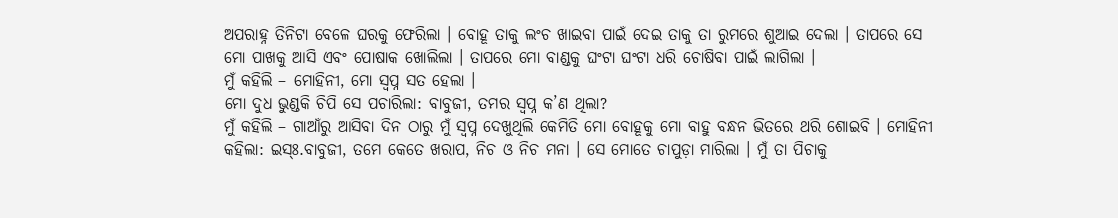ଅପରାହ୍ନ ତିନିଟା ବେଳେ ଘରକୁ ଫେରିଲା । ବୋହୂ ତାକୁ ଲଂଚ ଖାଇବା ପାଇଁ ଦେଇ ତାକୁ ତା ରୁମରେ ଶୁଆଇ ଦେଲା । ତାପରେ ସେ ମୋ ପାଖକୁ ଆସି ଏବଂ ପୋଷାକ ଖୋଲିଲା । ତାପରେ ମୋ ବାଣ୍ଡକୁ ଘଂଟା ଘଂଟା ଧରି ଚୋଷିବା ପାଇଁ ଲାଗିଲା ।
ମୁଁ କହିଲି – ମୋହିନୀ, ମୋ ସ୍ୱପ୍ନ ସତ ହେଲା ।
ମୋ ଦୁଧ ଭୁଣ୍ଡକି ଚିପି ସେ ପଚାରିଲା: ବାବୁଜୀ, ତମର ସ୍ୱପ୍ନ କ’ଣ ଥିଲା?
ମୁଁ କହିଲି – ଗାଆଁରୁ ଆସିବା ଦିନ ଠାରୁ ମୁଁ ସ୍ୱପ୍ନ ଦେଖୁଥିଲି କେମିତି ମୋ ବୋହୂକୁ ମୋ ବାହୁ ବନ୍ଧନ ଭିତରେ ଥରି ଶୋଇବି । ମୋହିନୀ କହିଲା: ଇସ୍ଃ.ବାବୁଜୀ, ତମେ କେତେ ଖରାପ, ନିଚ ଓ ନିଚ ମନା । ସେ ମୋତେ ଚାପୁଡ଼ା ମାରିଲା । ମୁଁ ତା ପିଚାକୁ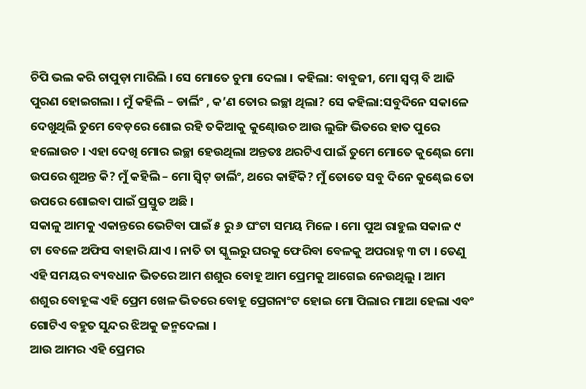ଚିପି ଭଲ କରି ଚାପୁଡ଼ା ମାରିଲି । ସେ ମୋତେ ଚୁମା ଦେଲା । କହିଲା: ବାବୁଜୀ, ମୋ ସ୍ୱପ୍ନ ବି ଆଜି ପୁରଣ ହୋଇଗଲା । ମୁଁ କହିଲି – ଡାର୍ଲିଂ , କ’ଣ ତୋର ଇଚ୍ଛା ଥିଲା? ସେ କହିଲା:ସବୁଦିନେ ସକାଳେ ଦେଖୁଥିଲି ତୁମେ ବେଡ଼ରେ ଶୋଇ ରହି ତକିଆକୁ କୁଣ୍ଢୋଉଚ ଆଉ ଲୁଙ୍ଗି ଭିତରେ ହାତ ପୁରେ ହଲୋଉଚ । ଏହା ଦେଖି ମୋର ଇଚ୍ଛା ହେଉଥିଲା ଅନ୍ତତଃ ଥରଟିଏ ପାଇଁ ତୁମେ ମୋତେ କୁଣ୍ଢେଇ ମୋ ଉପରେ ଶୁଅନ୍ତ କି? ମୁଁ କହିଲି – ମୋ ସ୍ୱିଟ୍ ଡାର୍ଲିଂ, ଥରେ କାହିଁକି? ମୁଁ ତୋତେ ସବୁ ଦିନେ କୁଣ୍ଢେଇ ତୋ ଉପରେ ଶୋଇବା ପାଇଁ ପ୍ରସ୍ତୁତ ଅଛି ।
ସକାଳୁ ଆମକୁ ଏକାନ୍ତରେ ଭେଟିବା ପାଇଁ ୫ ରୁ ୬ ଘଂଟା ସମୟ ମିଳେ । ମୋ ପୁଅ ରାହୁଲ ସକାଳ ୯ ଟା ବେଳେ ଅଫିସ ବାହାରି ଯାଏ । ନାତି ତା ସ୍କୁଲରୁ ଘରକୁ ଫେରିବା ବେଳକୁ ଅପରାହ୍ନ ୩ ଟା । ତେଣୁ ଏହି ସମୟର ବ୍ୟବଧାନ ଭିତରେ ଆମ ଶଶୁର ବୋହୂ ଆମ ପ୍ରେମକୁ ଆଗେଇ ନେଉଥିଲୁ । ଆମ ଶଶୁର ବୋହୂଙ୍କ ଏହି ପ୍ରେମ ଖେଳ ଭିତରେ ବୋହୂ ପ୍ରେଗନାଂଟ ହୋଇ ମୋ ପିଲାର ମାଆ ହେଲା ଏବଂ ଗୋଟିଏ ବହୁତ ସୁନ୍ଦର ଝିଅକୁ ଜନ୍ମଦେଲା ।
ଆଉ ଆମର ଏହି ପ୍ରେମର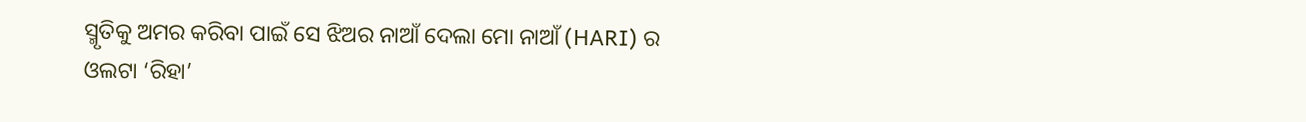ସ୍ମୃତିକୁ ଅମର କରିବା ପାଇଁ ସେ ଝିଅର ନାଆଁ ଦେଲା ମୋ ନାଆଁ (HARI) ର ଓଲଟା ‘ରିହା’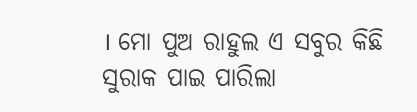। ମୋ ପୁଅ ରାହୁଲ ଏ ସବୁର କିଛି ସୁରାକ ପାଇ ପାରିଲା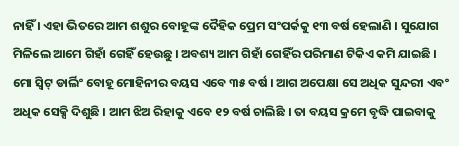ନାହିଁ । ଏହା ଭିତରେ ଆମ ଶଶୁର ବୋହୂଙ୍କ ଦୈହିକ ପ୍ରେମ ସଂପର୍କକୁ ୧୩ ବର୍ଷ ହେଲାଣି । ସୁଯୋଗ ମିଳିଲେ ଆମେ ଗିହାଁ ଗେହିଁ ହେଉଛୁ । ଅବଶ୍ୟ ଆମ ଗିହାଁ ଗେହିଁର ପରିମାଣ ଟିକିଏ କମି ଯାଇଛି ।
ମୋ ସ୍ୱିଟ୍ ଡାର୍ଲିଂ ବୋହୂ ମୋହିନୀର ବୟସ ଏବେ ୩୫ ବର୍ଷ । ଆଗ ଅପେକ୍ଷା ସେ ଅଧିକ ସୁନ୍ଦରୀ ଏବଂ ଅଧିକ ସେକ୍ସି ଦିଶୁଛି । ଆମ ଝିଅ ରିହାକୁ ଏବେ ୧୨ ବର୍ଷ ଚାଲିଛି । ତା ବୟସ କ୍ରମେ ବୃଦ୍ଧି ପାଇବାକୁ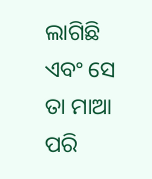ଲାଗିଛି ଏବଂ ସେ ତା ମାଆ ପରି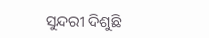ସୁନ୍ଦରୀ ଦିଶୁଛି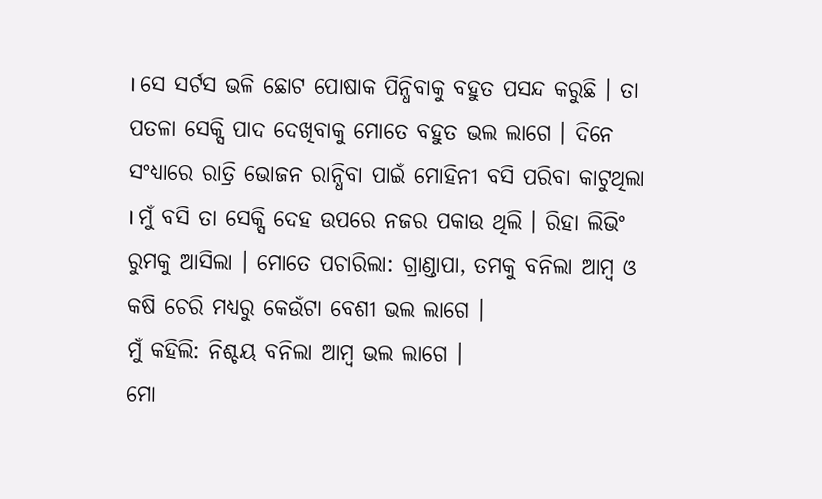। ସେ ସର୍ଟସ ଭଳି ଛୋଟ ପୋଷାକ ପିନ୍ଧିବାକୁ ବହୁତ ପସନ୍ଦ କରୁଛି । ତା ପତଳା ସେକ୍ସି ପାଦ ଦେଖିବାକୁ ମୋତେ ବହୁତ ଭଲ ଲାଗେ । ଦିନେ ସଂଧ୍ୟାରେ ରାତ୍ରି ଭୋଜନ ରାନ୍ଧିବା ପାଇଁ ମୋହିନୀ ବସି ପରିବା କାଟୁଥିଲା । ମୁଁ ବସି ତା ସେକ୍ସି ଦେହ ଉପରେ ନଜର ପକାଉ ଥିଲି । ରିହା ଲିଭିଂ ରୁମକୁ ଆସିଲା । ମୋତେ ପଚାରିଲା: ଗ୍ରାଣ୍ଡାପା, ତମକୁ ବନିଲା ଆମ୍ବ ଓ କଷି ଚେରି ମଧ୍ୟରୁ କେଉଁଟା ବେଶୀ ଭଲ ଲାଗେ ।
ମୁଁ କହିଲି: ନିଶ୍ଚୟ ବନିଲା ଆମ୍ବ ଭଲ ଲାଗେ ।
ମୋ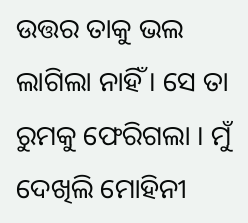ଉତ୍ତର ତାକୁ ଭଲ ଲାଗିଲା ନାହିଁ । ସେ ତା ରୁମକୁ ଫେରିଗଲା । ମୁଁ ଦେଖିଲି ମୋହିନୀ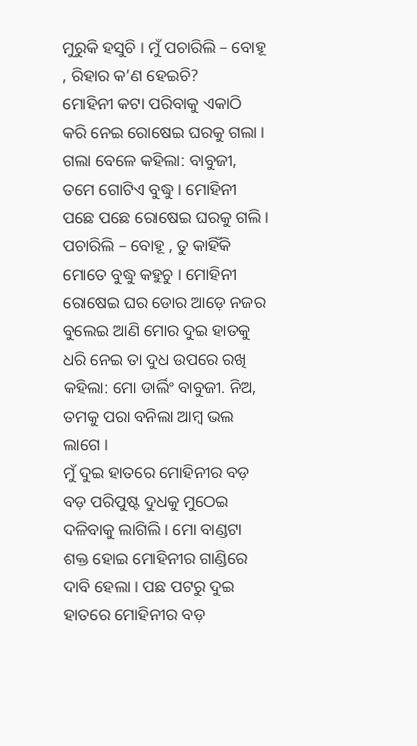ମୁରୁକି ହସୁଚି । ମୁଁ ପଚାରିଲି – ବୋହୂ , ରିହାର କ’ଣ ହେଇଚି?
ମୋହିନୀ କଟା ପରିବାକୁ ଏକାଠି କରି ନେଇ ରୋଷେଇ ଘରକୁ ଗଲା । ଗଲା ବେଳେ କହିଲା: ବାବୁଜୀ, ତମେ ଗୋଟିଏ ବୁଦ୍ଧୁ । ମୋହିନୀ ପଛେ ପଛେ ରୋଷେଇ ଘରକୁ ଗଲି । ପଚାରିଲି – ବୋହୂ , ତୁ କାହିଁକି ମୋତେ ବୁଦ୍ଧୁ କହୁଚୁ । ମୋହିନୀ ରୋଷେଇ ଘର ଡୋର ଆଡ଼େ ନଜର ବୁଲେଇ ଆଣି ମୋର ଦୁଇ ହାତକୁ ଧରି ନେଇ ତା ଦୁଧ ଉପରେ ରଖି କହିଲା: ମୋ ଡାର୍ଲିଂ ବାବୁଜୀ. ନିଅ, ତମକୁ ପରା ବନିଲା ଆମ୍ବ ଭଲ ଲାଗେ ।
ମୁଁ ଦୁଇ ହାତରେ ମୋହିନୀର ବଡ଼ ବଡ଼ ପରିପୁଷ୍ଟ ଦୁଧକୁ ମୁଠେଇ ଦଳିବାକୁ ଲାଗିଲି । ମୋ ବାଣ୍ଡଟା ଶକ୍ତ ହୋଇ ମୋହିନୀର ଗାଣ୍ଡିରେ ଦାବି ହେଲା । ପଛ ପଟରୁ ଦୁଇ ହାତରେ ମୋହିନୀର ବଡ଼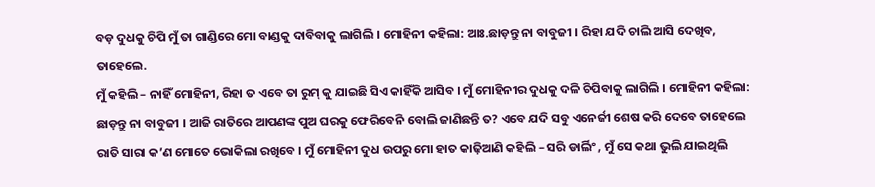ବଡ଼ ଦୁଧକୁ ଚିପି ମୁଁ ତା ଗାଣ୍ଡିରେ ମୋ ବାଣ୍ଡକୁ ଦାବିବାକୁ ଲାଗିଲି । ମୋହିନୀ କହିଲା: ଆଃ.ଛାଡ଼ନ୍ତୁ ନା ବାବୁଜୀ । ରିହା ଯଦି ଚାଲି ଆସି ଦେଖିବ, ତାହେଲେ.
ମୁଁ କହିଲି – ନାହିଁ ମୋହିନୀ, ରିହା ତ ଏବେ ତା ରୁମ୍ କୁ ଯାଇଛି ସିଏ କାହିଁକି ଆସିବ । ମୁଁ ମୋହିନୀର ଦୁଧକୁ ଦଳି ଚିପିବାକୁ ଲାଗିଲି । ମୋହିନୀ କହିଲା: ଛାଡ଼ନ୍ତୁ ନା ବାବୁଜୀ । ଆଜି ରାତିରେ ଆପଣଙ୍କ ପୁଅ ଘରକୁ ଫେରିବେନି ବୋଲି ଜାଣିଛନ୍ତି ତ? ଏବେ ଯଦି ସବୁ ଏନେର୍ଜୀ ଶେଷ କରି ଦେବେ ତାହେଲେ ରାତି ସାରା କ’ଣ ମୋତେ ଭୋକିଲା ରଖିବେ । ମୁଁ ମୋହିନୀ ଦୁଧ ଉପରୁ ମୋ ହାତ କାଢ଼ିଆଣି କହିଲି – ସରି ଡାର୍ଲିଂ , ମୁଁ ସେ କଥା ଭୁଲି ଯାଇଥିଲି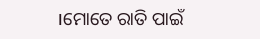।ମୋତେ ରାତି ପାଇଁ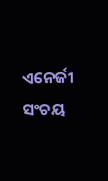ଏନେର୍ଜୀ ସଂଚୟ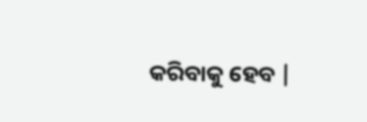କରିବାକୁ ହେବ |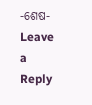-ଶେଷ-
Leave a Reply